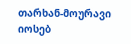თარხან-მოურავი იოსებ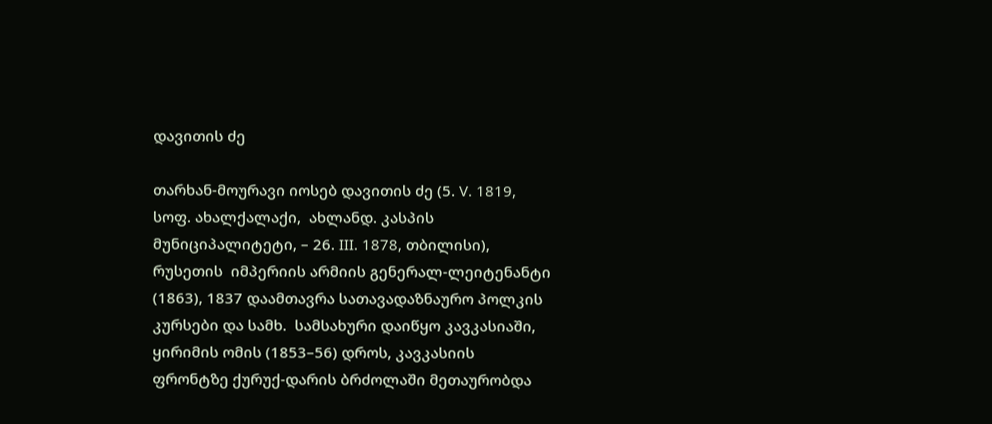დავითის ძე

თარხან-მოურავი იოსებ დავითის ძე (5. V. 1819, სოფ. ახალქალაქი,  ახლანდ. კასპის მუნიციპალიტეტი, – 26. III. 1878, თბილისი), რუსეთის  იმპერიის არმიის გენერალ-ლეიტენანტი (1863), 1837 დაამთავრა სათავადაზნაურო პოლკის კურსები და სამხ.  სამსახური დაიწყო კავკასიაში, ყირიმის ომის (1853–56) დროს, კავკასიის ფრონტზე ქურუქ-დარის ბრძოლაში მეთაურობდა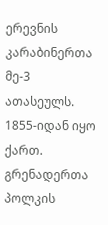ერევნის კარაბინერთა მე-3 ათასეულს. 1855-იდან იყო ქართ. გრენადერთა პოლკის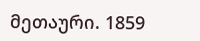მეთაური. 1859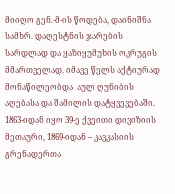მიიღო გენ.-მ-ის წოდება, დაინიშნა სამხრ. დაღესტნის ჯარების სარდლად და ყაზიყუმუხის ოკრუგის მმართველად. იმავე წელს აქტიურად მონაწილეობდა  აულ ღუნიბის აღებასა და შამილის დატყვევებაში. 1863-იდან იყო 39-ე ქვეითი დივიზიის მეთაური, 1869-იდან – კავკასიის გრენადერთა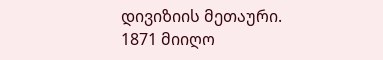დივიზიის მეთაური. 1871 მიიღო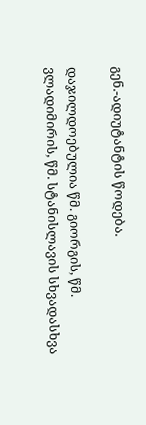გენ.-ადიუტანტის წოდება.

დაჯილდოებულია წმ. გიორგის, წმ. ვლადიმირის, წმ. სტანისლავის სხვადასხვა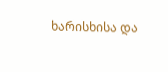ხარისხისა და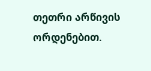თეთრი არწივის ორდენებით.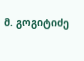მ. გოგიტიძე